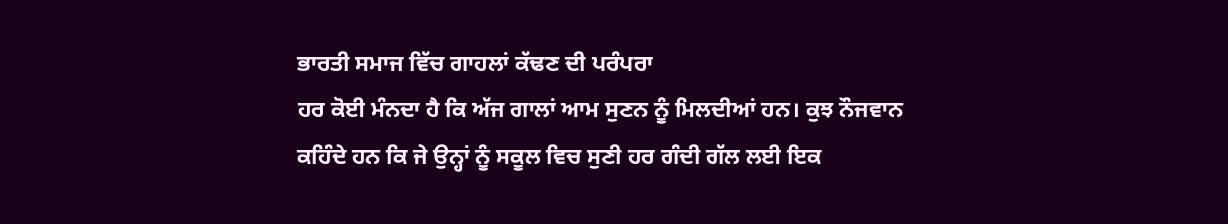ਭਾਰਤੀ ਸਮਾਜ ਵਿੱਚ ਗਾਹਲਾਂ ਕੱਢਣ ਦੀ ਪਰੰਪਰਾ
ਹਰ ਕੋਈ ਮੰਨਦਾ ਹੈ ਕਿ ਅੱਜ ਗਾਲਾਂ ਆਮ ਸੁਣਨ ਨੂੰ ਮਿਲਦੀਆਂ ਹਨ। ਕੁਝ ਨੌਜਵਾਨ ਕਹਿੰਦੇ ਹਨ ਕਿ ਜੇ ਉਨ੍ਹਾਂ ਨੂੰ ਸਕੂਲ ਵਿਚ ਸੁਣੀ ਹਰ ਗੰਦੀ ਗੱਲ ਲਈ ਇਕ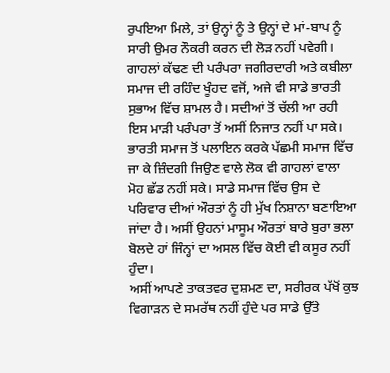ਰੁਪਇਆ ਮਿਲੇ, ਤਾਂ ਉਨ੍ਹਾਂ ਨੂੰ ਤੇ ਉਨ੍ਹਾਂ ਦੇ ਮਾਂ-ਬਾਪ ਨੂੰ ਸਾਰੀ ਉਮਰ ਨੌਕਰੀ ਕਰਨ ਦੀ ਲੋੜ ਨਹੀਂ ਪਵੇਗੀ।
ਗਾਹਲਾਂ ਕੱਢਣ ਦੀ ਪਰੰਪਰਾ ਜਗੀਰਦਾਰੀ ਅਤੇ ਕਬੀਲਾ ਸਮਾਜ ਦੀ ਰਹਿੰਦ ਖੂੰਹਦ ਵਜੋਂ, ਅਜੇ ਵੀ ਸਾਡੇ ਭਾਰਤੀ ਸੁਭਾਅ ਵਿੱਚ ਸ਼ਾਮਲ ਹੈ। ਸਦੀਆਂ ਤੋਂ ਚੱਲੀ ਆ ਰਹੀ ਇਸ ਮਾੜੀ ਪਰੰਪਰਾ ਤੋਂ ਅਸੀਂ ਨਿਜਾਤ ਨਹੀਂ ਪਾ ਸਕੇ। ਭਾਰਤੀ ਸਮਾਜ ਤੋਂ ਪਲਾਇਨ ਕਰਕੇ ਪੱਛਮੀ ਸਮਾਜ ਵਿੱਚ ਜਾ ਕੇ ਜ਼ਿੰਦਗੀ ਜਿਉਣ ਵਾਲੇ ਲੋਕ ਵੀ ਗਾਹਲਾਂ ਵਾਲਾ ਮੋਹ ਛੱਡ ਨਹੀਂ ਸਕੇ। ਸਾਡੇ ਸਮਾਜ ਵਿੱਚ ਉਸ ਦੇ ਪਰਿਵਾਰ ਦੀਆਂ ਔਰਤਾਂ ਨੂੰ ਹੀ ਮੁੱਖ ਨਿਸ਼ਾਨਾ ਬਣਾਇਆ ਜਾਂਦਾ ਹੈ। ਅਸੀਂ ਉਹਨਾਂ ਮਾਸੂਮ ਔਰਤਾਂ ਬਾਰੇ ਬੁਰਾ ਭਲਾ ਬੋਲਦੇ ਹਾਂ ਜਿੰਨ੍ਹਾਂ ਦਾ ਅਸਲ ਵਿੱਚ ਕੋਈ ਵੀ ਕਸੂਰ ਨਹੀਂ ਹੁੰਦਾ।
ਅਸੀਂ ਆਪਣੇ ਤਾਕਤਵਰ ਦੁਸ਼ਮਣ ਦਾ, ਸਰੀਰਕ ਪੱਖੋਂ ਕੁਝ ਵਿਗਾੜਨ ਦੇ ਸਮਰੱਥ ਨਹੀਂ ਹੁੰਦੇ ਪਰ ਸਾਡੇ ਉੱਤੇ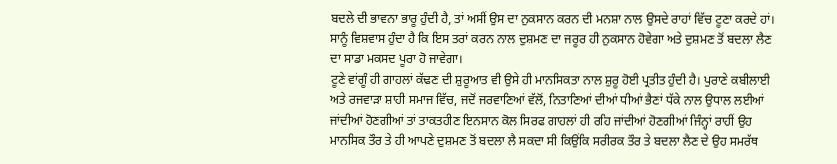ਬਦਲੇ ਦੀ ਭਾਵਨਾ ਭਾਰੂ ਹੁੰਦੀ ਹੈ, ਤਾਂ ਅਸੀਂ ਉਸ ਦਾ ਨੁਕਸਾਨ ਕਰਨ ਦੀ ਮਨਸ਼ਾ ਨਾਲ ਉਸਦੇ ਰਾਹਾਂ ਵਿੱਚ ਟੂਣਾ ਕਰਦੇ ਹਾਂ। ਸਾਨੂੰ ਵਿਸ਼ਵਾਸ ਹੁੰਦਾ ਹੈ ਕਿ ਇਸ ਤਰਾਂ ਕਰਨ ਨਾਲ ਦੁਸ਼ਮਣ ਦਾ ਜਰੂਰ ਹੀ ਨੁਕਸਾਨ ਹੋਵੇਗਾ ਅਤੇ ਦੁਸ਼ਮਣ ਤੋਂ ਬਦਲਾ ਲੈਣ ਦਾ ਸਾਡਾ ਮਕਸਦ ਪੂਰਾ ਹੋ ਜਾਵੇਗਾ।
ਟੂਣੇ ਵਾਂਗੂੰ ਹੀ ਗਾਹਲਾਂ ਕੱਢਣ ਦੀ ਸ਼ੁਰੂਆਤ ਵੀ ਉਸੇ ਹੀ ਮਾਨਸਿਕਤਾ ਨਾਲ ਸ਼ੁਰੂ ਹੋਈ ਪ੍ਰਤੀਤ ਹੁੰਦੀ ਹੈ। ਪੁਰਾਣੇ ਕਬੀਲਾਈ ਅਤੇ ਰਜਵਾੜਾ ਸ਼ਾਹੀ ਸਮਾਜ ਵਿੱਚ, ਜਦੋਂ ਜਰਵਾਣਿਆਂ ਵੱਲੋਂ, ਨਿਤਾਣਿਆਂ ਦੀਆਂ ਧੀਆਂ ਭੈਣਾਂ ਧੱਕੇ ਨਾਲ ਉਧਾਲ ਲਈਆਂ ਜਾਂਦੀਆਂ ਹੋਣਗੀਆਂ ਤਾਂ ਤਾਕਤਹੀਣ ਇਨਸਾਨ ਕੋਲ ਸਿਰਫ ਗਾਹਲਾਂ ਹੀ ਰਹਿ ਜਾਂਦੀਆਂ ਹੋਣਗੀਆਂ ਜਿੰਨ੍ਹਾਂ ਰਾਹੀਂ ਉਹ ਮਾਨਸਿਕ ਤੌਰ ਤੇ ਹੀ ਆਪਣੇ ਦੁਸ਼ਮਣ ਤੋਂ ਬਦਲਾ ਲੈ ਸਕਦਾ ਸੀ ਕਿਉਂਕਿ ਸਰੀਰਕ ਤੌਰ ਤੇ ਬਦਲਾ ਲੈਣ ਦੇ ਉਹ ਸਮਰੱਥ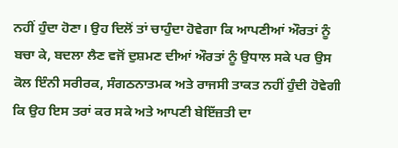ਨਹੀਂ ਹੁੰਦਾ ਹੋਣਾ। ਉਹ ਦਿਲੋਂ ਤਾਂ ਚਾਹੁੰਦਾ ਹੋਵੇਗਾ ਕਿ ਆਪਣੀਆਂ ਔਰਤਾਂ ਨੂੰ ਬਚਾ ਕੇ, ਬਦਲਾ ਲੈਣ ਵਜੋਂ ਦੁਸ਼ਮਣ ਦੀਆਂ ਔਰਤਾਂ ਨੂੰ ਉਧਾਲ ਸਕੇ ਪਰ ਉਸ ਕੋਲ ਇੰਨੀ ਸਰੀਰਕ, ਸੰਗਠਨਾਤਮਕ ਅਤੇ ਰਾਜਸੀ ਤਾਕਤ ਨਹੀਂ ਹੁੰਦੀ ਹੋਵੇਗੀ ਕਿ ਉਹ ਇਸ ਤਰਾਂ ਕਰ ਸਕੇ ਅਤੇ ਆਪਣੀ ਬੇਇੱਜ਼ਤੀ ਦਾ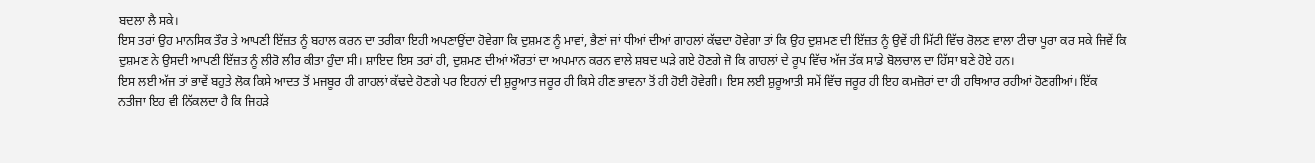ਬਦਲਾ ਲੈ ਸਕੇ।
ਇਸ ਤਰਾਂ ਉਹ ਮਾਨਸਿਕ ਤੌਰ ਤੇ ਆਪਣੀ ਇੱਜ਼ਤ ਨੂੰ ਬਹਾਲ ਕਰਨ ਦਾ ਤਰੀਕਾ ਇਹੀ ਅਪਣਾਉਂਦਾ ਹੋਵੇਗਾ ਕਿ ਦੁਸ਼ਮਣ ਨੂੰ ਮਾਵਾਂ, ਭੈਣਾਂ ਜਾਂ ਧੀਆਂ ਦੀਆਂ ਗਾਹਲਾਂ ਕੱਢਦਾ ਹੋਵੇਗਾ ਤਾਂ ਕਿ ਉਹ ਦੁਸ਼ਮਣ ਦੀ ਇੱਜ਼ਤ ਨੂੰ ਉਵੇਂ ਹੀ ਮਿੱਟੀ ਵਿੱਚ ਰੋਲਣ ਵਾਲਾ ਟੀਚਾ ਪੂਰਾ ਕਰ ਸਕੇ ਜਿਵੇਂ ਕਿ ਦੁਸ਼ਮਣ ਨੇ ਉਸਦੀ ਆਪਣੀ ਇੱਜ਼ਤ ਨੂੰ ਲੀਰੋ ਲੀਰ ਕੀਤਾ ਹੁੰਦਾ ਸੀ। ਸ਼ਾਇਦ ਇਸ ਤਰਾਂ ਹੀ, ਦੁਸ਼ਮਣ ਦੀਆਂ ਔਰਤਾਂ ਦਾ ਅਪਮਾਨ ਕਰਨ ਵਾਲੇ ਸ਼ਬਦ ਘੜੇ ਗਏ ਹੋਣਗੇ ਜੋ ਕਿ ਗਾਹਲਾਂ ਦੇ ਰੂਪ ਵਿੱਚ ਅੱਜ ਤੱਕ ਸਾਡੇ ਬੋਲਚਾਲ ਦਾ ਹਿੱਸਾ ਬਣੇ ਹੋਏ ਹਨ।
ਇਸ ਲਈ ਅੱਜ ਤਾਂ ਭਾਵੇਂ ਬਹੁਤੇ ਲੋਕ ਕਿਸੇ ਆਦਤ ਤੋਂ ਮਜਬੂਰ ਹੀ ਗਾਹਲਾਂ ਕੱਢਦੇ ਹੋਣਗੇ ਪਰ ਇਹਨਾਂ ਦੀ ਸ਼ੁਰੂਆਤ ਜਰੂਰ ਹੀ ਕਿਸੇ ਹੀਣ ਭਾਵਨਾ ਤੋਂ ਹੀ ਹੋਈ ਹੋਵੇਗੀ। ਇਸ ਲਈ ਸ਼ੁਰੂਆਤੀ ਸਮੇਂ ਵਿੱਚ ਜਰੂਰ ਹੀ ਇਹ ਕਮਜ਼ੋਰਾਂ ਦਾ ਹੀ ਹਥਿਆਰ ਰਹੀਆਂ ਹੋਣਗੀਆਂ। ਇੱਕ ਨਤੀਜਾ ਇਹ ਵੀ ਨਿੱਕਲਦਾ ਹੈ ਕਿ ਜਿਹੜੇ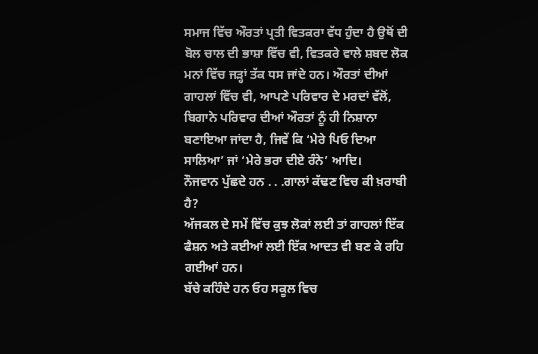ਸਮਾਜ ਵਿੱਚ ਔਰਤਾਂ ਪ੍ਰਤੀ ਵਿਤਕਰਾ ਵੱਧ ਹੁੰਦਾ ਹੈ ਉਥੋਂ ਦੀ ਬੋਲ ਚਾਲ ਦੀ ਭਾਸ਼ਾ ਵਿੱਚ ਵੀ, ਵਿਤਕਰੇ ਵਾਲੇ ਸ਼ਬਦ ਲੋਕ ਮਨਾਂ ਵਿੱਚ ਜੜ੍ਹਾਂ ਤੱਕ ਧਸ ਜਾਂਦੇ ਹਨ। ਔਰਤਾਂ ਦੀਆਂ ਗਾਹਲਾਂ ਵਿੱਚ ਵੀ, ਆਪਣੇ ਪਰਿਵਾਰ ਦੇ ਮਰਦਾਂ ਵੱਲੋਂ, ਬਿਗਾਨੇ ਪਰਿਵਾਰ ਦੀਆਂ ਔਰਤਾਂ ਨੂੰ ਹੀ ਨਿਸ਼ਾਨਾ ਬਣਾਇਆ ਜਾਂਦਾ ਹੈ, ਜਿਵੇਂ ਕਿ ‘ਮੇਰੇ ਪਿਓ ਦਿਆ ਸਾਲਿਆ’ ਜਾਂ ‘ਮੇਰੇ ਭਰਾ ਦੀਏ ਰੰਨੇ’ ਆਦਿ।
ਨੌਜਵਾਨ ਪੁੱਛਦੇ ਹਨ . . .ਗਾਲਾਂ ਕੱਢਣ ਵਿਚ ਕੀ ਖ਼ਰਾਬੀ ਹੈ?
ਅੱਜਕਲ ਦੇ ਸਮੇਂ ਵਿੱਚ ਕੁਝ ਲੋਕਾਂ ਲਈ ਤਾਂ ਗਾਹਲਾਂ ਇੱਕ ਫੈਸ਼ਨ ਅਤੇ ਕਈਆਂ ਲਈ ਇੱਕ ਆਦਤ ਵੀ ਬਣ ਕੇ ਰਹਿ ਗਈਆਂ ਹਨ।
ਬੱਚੇ ਕਹਿੰਦੇ ਹਨ ਓਹ ਸਕੂਲ ਵਿਚ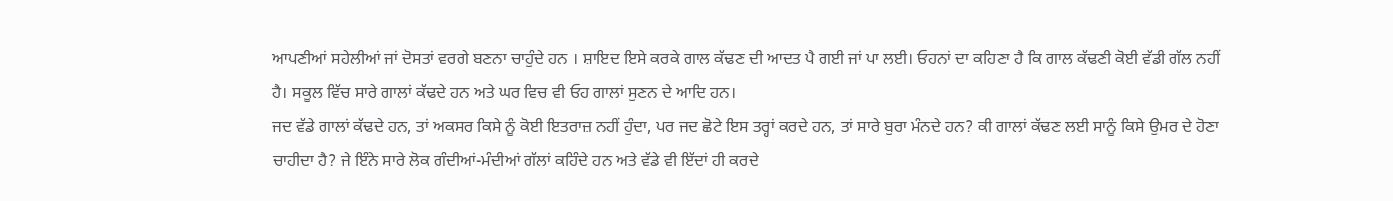ਆਪਣੀਆਂ ਸਹੇਲੀਆਂ ਜਾਂ ਦੋਸਤਾਂ ਵਰਗੇ ਬਣਨਾ ਚਾਹੁੰਦੇ ਹਨ । ਸ਼ਾਇਦ ਇਸੇ ਕਰਕੇ ਗਾਲ ਕੱਢਣ ਦੀ ਆਦਤ ਪੈ ਗਈ ਜਾਂ ਪਾ ਲਈ। ਓਹਨਾਂ ਦਾ ਕਹਿਣਾ ਹੈ ਕਿ ਗਾਲ ਕੱਢਣੀ ਕੋਈ ਵੱਡੀ ਗੱਲ ਨਹੀਂ ਹੈ। ਸਕੂਲ ਵਿੱਚ ਸਾਰੇ ਗਾਲਾਂ ਕੱਢਦੇ ਹਨ ਅਤੇ ਘਰ ਵਿਚ ਵੀ ਓਹ ਗਾਲਾਂ ਸੁਣਨ ਦੇ ਆਦਿ ਹਨ।
ਜਦ ਵੱਡੇ ਗਾਲਾਂ ਕੱਢਦੇ ਹਨ, ਤਾਂ ਅਕਸਰ ਕਿਸੇ ਨੂੰ ਕੋਈ ਇਤਰਾਜ਼ ਨਹੀਂ ਹੁੰਦਾ, ਪਰ ਜਦ ਛੋਟੇ ਇਸ ਤਰ੍ਹਾਂ ਕਰਦੇ ਹਨ, ਤਾਂ ਸਾਰੇ ਬੁਰਾ ਮੰਨਦੇ ਹਨ? ਕੀ ਗਾਲਾਂ ਕੱਢਣ ਲਈ ਸਾਨੂੰ ਕਿਸੇ ਉਮਰ ਦੇ ਹੋਣਾ ਚਾਹੀਦਾ ਹੈ? ਜੇ ਇੰਨੇ ਸਾਰੇ ਲੋਕ ਗੰਦੀਆਂ-ਮੰਦੀਆਂ ਗੱਲਾਂ ਕਹਿੰਦੇ ਹਨ ਅਤੇ ਵੱਡੇ ਵੀ ਇੱਦਾਂ ਹੀ ਕਰਦੇ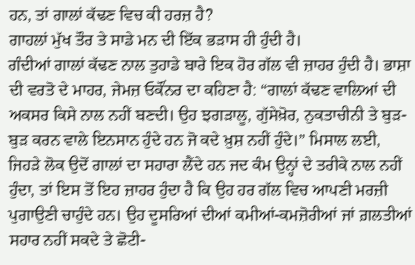ਹਨ, ਤਾਂ ਗਾਲਾਂ ਕੱਢਣ ਵਿਚ ਕੀ ਹਰਜ਼ ਹੈ?
ਗਾਹਲਾਂ ਮੁੱਖ ਤੌਰ ਤੇ ਸਾਡੇ ਮਨ ਦੀ ਇੱਕ ਭੜਾਸ ਹੀ ਹੁੰਦੀ ਹੈ।
ਗੰਦੀਆਂ ਗਾਲਾਂ ਕੱਢਣ ਨਾਲ ਤੁਹਾਡੇ ਬਾਰੇ ਇਕ ਹੋਰ ਗੱਲ ਵੀ ਜ਼ਾਹਰ ਹੁੰਦੀ ਹੈ। ਭਾਸ਼ਾ ਦੀ ਵਰਤੋ ਦੇ ਮਾਹਰ, ਜੇਮਜ਼ ਓਕੌਂਨਰ ਦਾ ਕਹਿਣਾ ਹੈ: “ਗਾਲਾਂ ਕੱਢਣ ਵਾਲਿਆਂ ਦੀ ਅਕਸਰ ਕਿਸੇ ਨਾਲ ਨਹੀਂ ਬਣਦੀ। ਉਹ ਝਗੜਾਲੂ, ਗੁੱਸੇਖ਼ੋਰ, ਨੁਕਤਾਚੀਨੀ ਤੇ ਬੁੜ-ਬੁੜ ਕਰਨ ਵਾਲੇ ਇਨਸਾਨ ਹੁੰਦੇ ਹਨ ਜੋ ਕਦੇ ਖ਼ੁਸ਼ ਨਹੀਂ ਹੁੰਦੇ।” ਮਿਸਾਲ ਲਈ, ਜਿਹੜੇ ਲੋਕ ਉਦੋਂ ਗਾਲਾਂ ਦਾ ਸਹਾਰਾ ਲੈਂਦੇ ਹਨ ਜਦ ਕੰਮ ਉਨ੍ਹਾਂ ਦੇ ਤਰੀਕੇ ਨਾਲ ਨਹੀਂ ਹੁੰਦਾ, ਤਾਂ ਇਸ ਤੋਂ ਇਹ ਜ਼ਾਹਰ ਹੁੰਦਾ ਹੈ ਕਿ ਉਹ ਹਰ ਗੱਲ ਵਿਚ ਆਪਣੀ ਮਰਜ਼ੀ ਪੁਗਾਉਣੀ ਚਾਹੁੰਦੇ ਹਨ। ਉਹ ਦੂਸਰਿਆਂ ਦੀਆਂ ਕਮੀਆਂ-ਕਮਜ਼ੋਰੀਆਂ ਜਾਂ ਗ਼ਲਤੀਆਂ ਸਹਾਰ ਨਹੀਂ ਸਕਦੇ ਤੇ ਛੋਟੀ-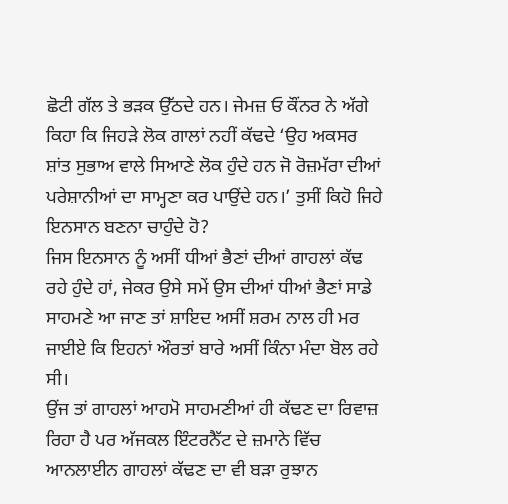ਛੋਟੀ ਗੱਲ ਤੇ ਭੜਕ ਉੱਠਦੇ ਹਨ। ਜੇਮਜ਼ ਓ ਕੌਂਨਰ ਨੇ ਅੱਗੇ ਕਿਹਾ ਕਿ ਜਿਹੜੇ ਲੋਕ ਗਾਲਾਂ ਨਹੀਂ ਕੱਢਦੇ ‘ਉਹ ਅਕਸਰ ਸ਼ਾਂਤ ਸੁਭਾਅ ਵਾਲੇ ਸਿਆਣੇ ਲੋਕ ਹੁੰਦੇ ਹਨ ਜੋ ਰੋਜ਼ਮੱਰਾ ਦੀਆਂ ਪਰੇਸ਼ਾਨੀਆਂ ਦਾ ਸਾਮ੍ਹਣਾ ਕਰ ਪਾਉਂਦੇ ਹਨ।’ ਤੁਸੀਂ ਕਿਹੋ ਜਿਹੇ ਇਨਸਾਨ ਬਣਨਾ ਚਾਹੁੰਦੇ ਹੋ?
ਜਿਸ ਇਨਸਾਨ ਨੂੰ ਅਸੀਂ ਧੀਆਂ ਭੈਣਾਂ ਦੀਆਂ ਗਾਹਲਾਂ ਕੱਢ ਰਹੇ ਹੁੰਦੇ ਹਾਂ, ਜੇਕਰ ਉਸੇ ਸਮੇਂ ਉਸ ਦੀਆਂ ਧੀਆਂ ਭੈਣਾਂ ਸਾਡੇ ਸਾਹਮਣੇ ਆ ਜਾਣ ਤਾਂ ਸ਼ਾਇਦ ਅਸੀਂ ਸ਼ਰਮ ਨਾਲ ਹੀ ਮਰ ਜਾਈਏ ਕਿ ਇਹਨਾਂ ਔਰਤਾਂ ਬਾਰੇ ਅਸੀਂ ਕਿੰਨਾ ਮੰਦਾ ਬੋਲ ਰਹੇ ਸੀ।
ਉਂਜ ਤਾਂ ਗਾਹਲਾਂ ਆਹਮੋ ਸਾਹਮਣੀਆਂ ਹੀ ਕੱਢਣ ਦਾ ਰਿਵਾਜ਼ ਰਿਹਾ ਹੈ ਪਰ ਅੱਜਕਲ ਇੰਟਰਨੈੱਟ ਦੇ ਜ਼ਮਾਨੇ ਵਿੱਚ ਆਨਲਾਈਨ ਗਾਹਲਾਂ ਕੱਢਣ ਦਾ ਵੀ ਬੜਾ ਰੁਝਾਨ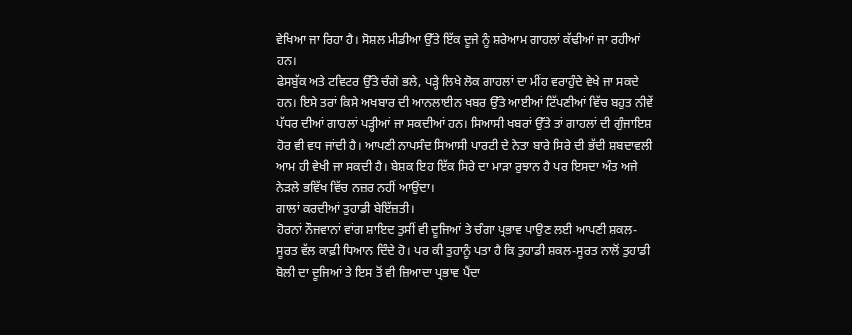ਵੇਖਿਆ ਜਾ ਰਿਹਾ ਹੈ। ਸੋਸ਼ਲ ਮੀਡੀਆ ਉੱਤੇ ਇੱਕ ਦੂਜੇ ਨੂੰ ਸ਼ਰੇਆਮ ਗਾਹਲਾਂ ਕੱਢੀਆਂ ਜਾ ਰਹੀਆਂ ਹਨ।
ਫੇਸਬੁੱਕ ਅਤੇ ਟਵਿਟਰ ਉੱਤੇ ਚੰਗੇ ਭਲੇ, ਪੜ੍ਹੇ ਲਿਖੇ ਲੋਕ ਗਾਹਲਾਂ ਦਾ ਮੀਂਹ ਵਰਾਹੁੰਦੇ ਵੇਖੇ ਜਾ ਸਕਦੇ ਹਨ। ਇਸੇ ਤਰਾਂ ਕਿਸੇ ਅਖਬਾਰ ਦੀ ਆਨਲਾਈਨ ਖਬਰ ਉੱਤੇ ਆਈਆਂ ਟਿੱਪਣੀਆਂ ਵਿੱਚ ਬਹੁਤ ਨੀਵੇਂ ਪੱਧਰ ਦੀਆਂ ਗਾਹਲਾਂ ਪੜ੍ਹੀਆਂ ਜਾ ਸਕਦੀਆਂ ਹਨ। ਸਿਆਸੀ ਖਬਰਾਂ ਉੱਤੇ ਤਾਂ ਗਾਹਲਾਂ ਦੀ ਗੁੰਜਾਇਸ਼ ਹੋਰ ਵੀ ਵਧ ਜਾਂਦੀ ਹੈ। ਆਪਣੀ ਨਾਪਸੰਦ ਸਿਆਸੀ ਪਾਰਟੀ ਦੇ ਨੇਤਾ ਬਾਰੇ ਸਿਰੇ ਦੀ ਭੱਦੀ ਸ਼ਬਦਾਵਲੀ ਆਮ ਹੀ ਵੇਖੀ ਜਾ ਸਕਦੀ ਹੈ। ਬੇਸ਼ਕ ਇਹ ਇੱਕ ਸਿਰੇ ਦਾ ਮਾੜਾ ਰੁਝਾਨ ਹੈ ਪਰ ਇਸਦਾ ਅੰਤ ਅਜੇ ਨੇੜਲੇ ਭਵਿੱਖ ਵਿੱਚ ਨਜ਼ਰ ਨਹੀਂ ਆਉਂਦਾ।
ਗਾਲਾਂ ਕਰਦੀਆਂ ਤੁਹਾਡੀ ਬੇਇੱਜ਼ਤੀ।
ਹੋਰਨਾਂ ਨੌਜਵਾਨਾਂ ਵਾਂਗ ਸ਼ਾਇਦ ਤੁਸੀਂ ਵੀ ਦੂਜਿਆਂ ਤੇ ਚੰਗਾ ਪ੍ਰਭਾਵ ਪਾਉਣ ਲਈ ਆਪਣੀ ਸ਼ਕਲ-ਸੂਰਤ ਵੱਲ ਕਾਫ਼ੀ ਧਿਆਨ ਦਿੰਦੇ ਹੋ। ਪਰ ਕੀ ਤੁਹਾਨੂੰ ਪਤਾ ਹੈ ਕਿ ਤੁਹਾਡੀ ਸ਼ਕਲ-ਸੂਰਤ ਨਾਲੋਂ ਤੁਹਾਡੀ ਬੋਲੀ ਦਾ ਦੂਜਿਆਂ ਤੇ ਇਸ ਤੋਂ ਵੀ ਜ਼ਿਆਦਾ ਪ੍ਰਭਾਵ ਪੈਂਦਾ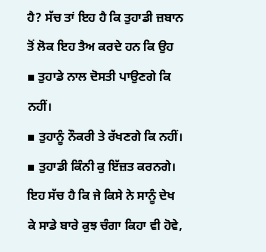ਹੈ? ਸੱਚ ਤਾਂ ਇਹ ਹੈ ਕਿ ਤੁਹਾਡੀ ਜ਼ਬਾਨ ਤੋਂ ਲੋਕ ਇਹ ਤੈਅ ਕਰਦੇ ਹਨ ਕਿ ਉਹ
▪ ਤੁਹਾਡੇ ਨਾਲ ਦੋਸਤੀ ਪਾਉਣਗੇ ਕਿ ਨਹੀਂ।
▪ ਤੁਹਾਨੂੰ ਨੌਕਰੀ ਤੇ ਰੱਖਣਗੇ ਕਿ ਨਹੀਂ।
▪ ਤੁਹਾਡੀ ਕਿੰਨੀ ਕੁ ਇੱਜ਼ਤ ਕਰਨਗੇ।
ਇਹ ਸੱਚ ਹੈ ਕਿ ਜੇ ਕਿਸੇ ਨੇ ਸਾਨੂੰ ਦੇਖ ਕੇ ਸਾਡੇ ਬਾਰੇ ਕੁਝ ਚੰਗਾ ਕਿਹਾ ਵੀ ਹੋਵੇ,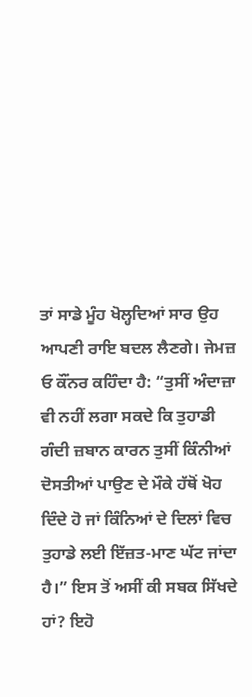ਤਾਂ ਸਾਡੇ ਮੂੰਹ ਖੋਲ੍ਹਦਿਆਂ ਸਾਰ ਉਹ ਆਪਣੀ ਰਾਇ ਬਦਲ ਲੈਣਗੇ। ਜੇਮਜ਼ ਓ ਕੌਂਨਰ ਕਹਿੰਦਾ ਹੈ: “ਤੁਸੀਂ ਅੰਦਾਜ਼ਾ ਵੀ ਨਹੀਂ ਲਗਾ ਸਕਦੇ ਕਿ ਤੁਹਾਡੀ ਗੰਦੀ ਜ਼ਬਾਨ ਕਾਰਨ ਤੁਸੀਂ ਕਿੰਨੀਆਂ ਦੋਸਤੀਆਂ ਪਾਉਣ ਦੇ ਮੌਕੇ ਹੱਥੋਂ ਖੋਹ ਦਿੰਦੇ ਹੋ ਜਾਂ ਕਿੰਨਿਆਂ ਦੇ ਦਿਲਾਂ ਵਿਚ ਤੁਹਾਡੇ ਲਈ ਇੱਜ਼ਤ-ਮਾਣ ਘੱਟ ਜਾਂਦਾ ਹੈ।” ਇਸ ਤੋਂ ਅਸੀਂ ਕੀ ਸਬਕ ਸਿੱਖਦੇ ਹਾਂ? ਇਹੋ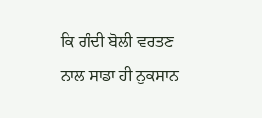ਕਿ ਗੰਦੀ ਬੋਲੀ ਵਰਤਣ ਨਾਲ ਸਾਡਾ ਹੀ ਨੁਕਸਾਨ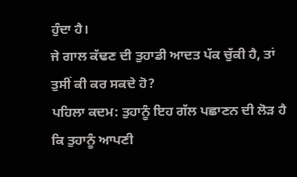ਹੁੰਦਾ ਹੈ।
ਜੇ ਗਾਲ ਕੱਢਣ ਦੀ ਤੁਹਾਡੀ ਆਦਤ ਪੱਕ ਚੁੱਕੀ ਹੈ, ਤਾਂ ਤੁਸੀਂ ਕੀ ਕਰ ਸਕਦੇ ਹੋ?
ਪਹਿਲਾ ਕਦਮ: ਤੁਹਾਨੂੰ ਇਹ ਗੱਲ ਪਛਾਣਨ ਦੀ ਲੋੜ ਹੈ ਕਿ ਤੁਹਾਨੂੰ ਆਪਣੀ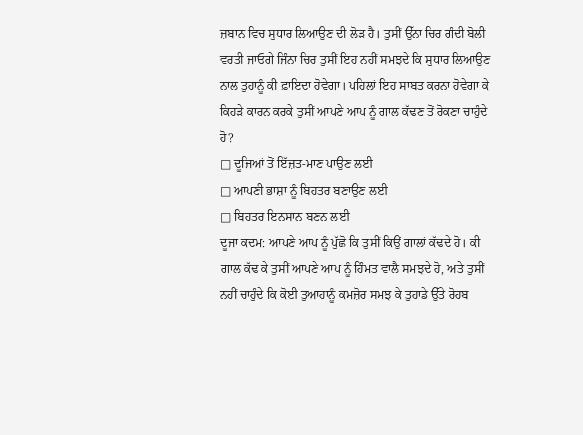ਜ਼ਬਾਨ ਵਿਚ ਸੁਧਾਰ ਲਿਆਉਣ ਦੀ ਲੋੜ ਹੈ। ਤੁਸੀਂ ਉੱਨਾ ਚਿਰ ਗੰਦੀ ਬੋਲੀ ਵਰਤੀ ਜਾਓਗੇ ਜਿੰਨਾ ਚਿਰ ਤੁਸੀਂ ਇਹ ਨਹੀਂ ਸਮਝਦੇ ਕਿ ਸੁਧਾਰ ਲਿਆਉਣ ਨਾਲ ਤੁਹਾਨੂੰ ਕੀ ਫ਼ਾਇਦਾ ਹੋਵੇਗਾ। ਪਹਿਲਾਂ ਇਹ ਸਾਬਤ ਕਰਨਾ ਹੋਵੇਗਾ ਕੇ ਕਿਹੜੇ ਕਾਰਨ ਕਰਕੇ ਤੁਸੀਂ ਆਪਣੇ ਆਪ ਨੂੰ ਗਾਲ ਕੱਢਣ ਤੋਂ ਰੋਕਣਾ ਚਾਹੁੰਦੇ ਹੋ?
□ ਦੂਜਿਆਂ ਤੋਂ ਇੱਜ਼ਤ-ਮਾਣ ਪਾਉਣ ਲਈ
□ ਆਪਣੀ ਭਾਸ਼ਾ ਨੂੰ ਬਿਹਤਰ ਬਣਾਉਣ ਲਈ
□ ਬਿਹਤਰ ਇਨਸਾਨ ਬਣਨ ਲਈ
ਦੂਜਾ ਕਦਮ: ਆਪਣੇ ਆਪ ਨੂੰ ਪੁੱਛੋ ਕਿ ਤੁਸੀਂ ਕਿਉਂ ਗਾਲਾਂ ਕੱਢਦੇ ਹੋ। ਕੀ ਗਾਲ ਕੱਢ ਕੇ ਤੁਸੀਂ ਆਪਣੇ ਆਪ ਨੂੰ ਹਿੰਮਤ ਵਾਲੈ ਸਮਝਦੇ ਹੋ, ਅਤੇ ਤੁਸੀਂ ਨਹੀਂ ਚਾਹੁੰਦੇ ਕਿ ਕੋਈ ਤੁਆਹਾਨੂੰ ਕਮਜ਼ੋਰ ਸਮਝ ਕੇ ਤੁਹਾਡੇ ਉੱਤੇ ਰੋਹਬ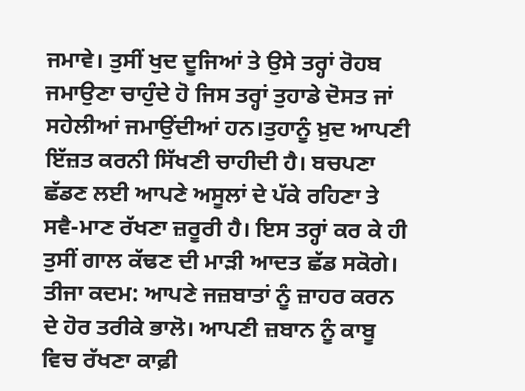ਜਮਾਵੇ। ਤੁਸੀਂ ਖੁਦ ਦੂਜਿਆਂ ਤੇ ਉਸੇ ਤਰ੍ਹਾਂ ਰੋਹਬ ਜਮਾਉਣਾ ਚਾਹੁੰਦੇ ਹੋ ਜਿਸ ਤਰ੍ਹਾਂ ਤੁਹਾਡੇ ਦੋਸਤ ਜਾਂ ਸਹੇਲੀਆਂ ਜਮਾਉਂਦੀਆਂ ਹਨ।ਤੁਹਾਨੂੰ ਖ਼ੁਦ ਆਪਣੀ ਇੱਜ਼ਤ ਕਰਨੀ ਸਿੱਖਣੀ ਚਾਹੀਦੀ ਹੈ। ਬਚਪਣਾ ਛੱਡਣ ਲਈ ਆਪਣੇ ਅਸੂਲਾਂ ਦੇ ਪੱਕੇ ਰਹਿਣਾ ਤੇ ਸਵੈ-ਮਾਣ ਰੱਖਣਾ ਜ਼ਰੂਰੀ ਹੈ। ਇਸ ਤਰ੍ਹਾਂ ਕਰ ਕੇ ਹੀ ਤੁਸੀਂ ਗਾਲ ਕੱਢਣ ਦੀ ਮਾੜੀ ਆਦਤ ਛੱਡ ਸਕੋਗੇ।
ਤੀਜਾ ਕਦਮ: ਆਪਣੇ ਜਜ਼ਬਾਤਾਂ ਨੂੰ ਜ਼ਾਹਰ ਕਰਨ ਦੇ ਹੋਰ ਤਰੀਕੇ ਭਾਲੋ। ਆਪਣੀ ਜ਼ਬਾਨ ਨੂੰ ਕਾਬੂ ਵਿਚ ਰੱਖਣਾ ਕਾਫ਼ੀ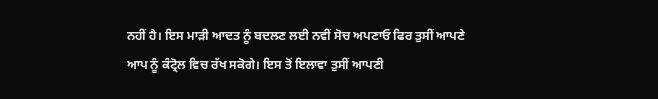ਨਹੀਂ ਹੈ। ਇਸ ਮਾੜੀ ਆਦਤ ਨੂੰ ਬਦਲਣ ਲਈ ਨਵੀਂ ਸੋਚ ਅਪਣਾਓ ਫਿਰ ਤੁਸੀਂ ਆਪਣੇ ਆਪ ਨੂੰ ਕੰਟ੍ਰੋਲ ਵਿਚ ਰੱਖ ਸਕੋਗੇ। ਇਸ ਤੋਂ ਇਲਾਵਾ ਤੁਸੀਂ ਆਪਣੀ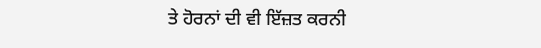ਤੇ ਹੋਰਨਾਂ ਦੀ ਵੀ ਇੱਜ਼ਤ ਕਰਨੀ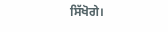ਸਿੱਖੋਗੇ।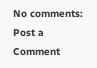No comments:
Post a Comment